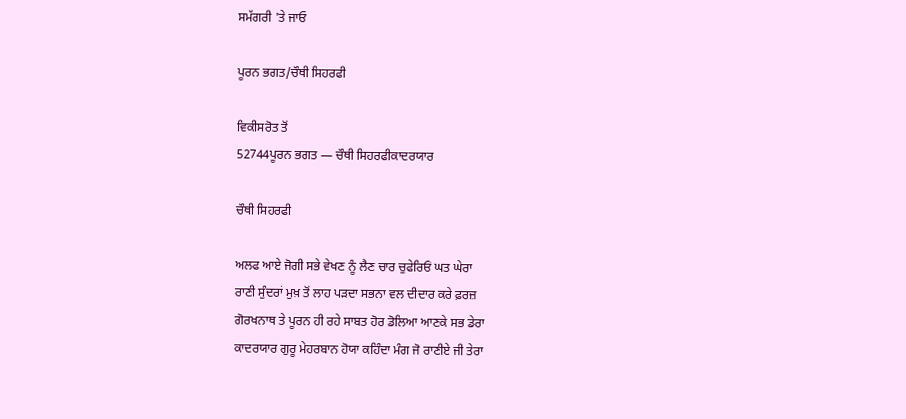ਸਮੱਗਰੀ 'ਤੇ ਜਾਓ

ਪੂਰਨ ਭਗਤ/ਚੌਥੀ ਸਿਹਰਫੀ

ਵਿਕੀਸਰੋਤ ਤੋਂ
52744ਪੂਰਨ ਭਗਤ — ਚੌਥੀ ਸਿਹਰਫੀਕਾਦਰਯਾਰ

ਚੌਥੀ ਸਿਹਰਫੀ

ਅਲਫ ਆਏ ਜੋਗੀ ਸਭੇ ਵੇਖਣ ਨੂੰ ਲੈਣ ਚਾਰ ਚੁਫੇਰਿਓਂ ਘਤ ਘੇਰਾ
ਰਾਣੀ ਸੁੰਦਰਾਂ ਮੁਖ਼ ਤੋਂ ਲਾਹ ਪੜਦਾ ਸਭਨਾ ਵਲ ਦੀਦਾਰ ਕਰੇ ਫ਼ਰਜ਼
ਗੋਰਖਨਾਥ ਤੇ ਪੂਰਨ ਹੀ ਰਹੇ ਸਾਬਤ ਹੋਰ ਡੋਲਿਆ ਆਣਕੇ ਸਭ ਡੇਰਾ
ਕਾਦਰਯਾਰ ਗੁਰੂ ਮੇਹਰਬਾਨ ਹੋਯਾ ਕਹਿੰਦਾ ਮੰਗ ਜੋ ਰਾਣੀਏ ਜੀ ਤੇਰਾ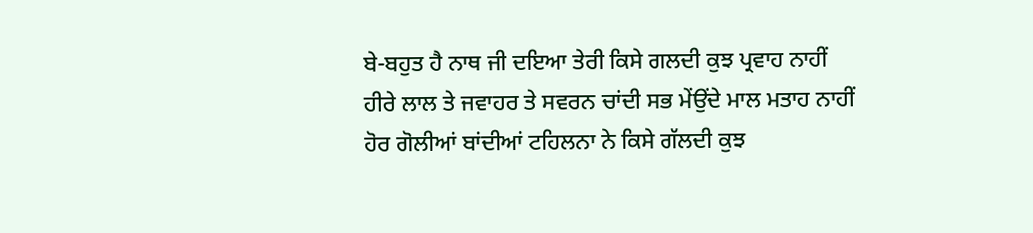ਬੇ-ਬਹੁਤ ਹੈ ਨਾਥ ਜੀ ਦਇਆ ਤੇਰੀ ਕਿਸੇ ਗਲਦੀ ਕੁਝ ਪ੍ਰਵਾਹ ਨਾਹੀਂ
ਹੀਰੇ ਲਾਲ ਤੇ ਜਵਾਹਰ ਤੇ ਸਵਰਨ ਚਾਂਦੀ ਸਭ ਮੇਂਉਂਦੇ ਮਾਲ ਮਤਾਹ ਨਾਹੀਂ
ਹੋਰ ਗੋਲੀਆਂ ਬਾਂਦੀਆਂ ਟਹਿਲਨਾ ਨੇ ਕਿਸੇ ਗੱਲਦੀ ਕੁਝ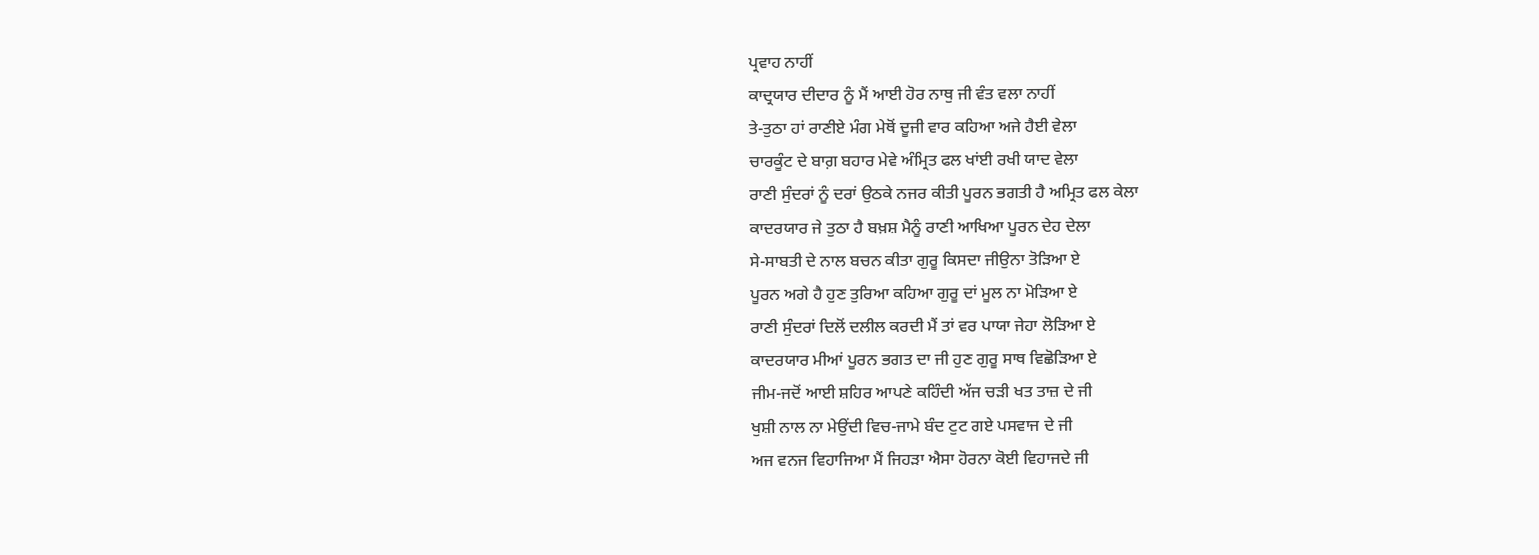ਪ੍ਰਵਾਹ ਨਾਹੀਂ
ਕਾਦ੍ਰਯਾਰ ਦੀਦਾਰ ਨੂੰ ਮੈਂ ਆਈ ਹੋਰ ਨਾਥੁ ਜੀ ਵੰਤ ਵਲਾ ਨਾਹੀਂ
ਤੇ-ਤੁਠਾ ਹਾਂ ਰਾਣੀਏ ਮੰਗ ਮੇਥੋਂ ਦੂਜੀ ਵਾਰ ਕਹਿਆ ਅਜੇ ਹੈਈ ਵੇਲਾ
ਚਾਰਕੂੰਟ ਦੇ ਬਾਗ਼ ਬਹਾਰ ਮੇਵੇ ਅੰਮ੍ਰਿਤ ਫਲ ਖਾਂਈ ਰਖੀ ਯਾਦ ਵੇਲਾ
ਰਾਣੀ ਸੁੰਦਰਾਂ ਨੂੰ ਦਰਾਂ ਉਠਕੇ ਨਜਰ ਕੀਤੀ ਪੂਰਨ ਭਗਤੀ ਹੈ ਅਮ੍ਰਿਤ ਫਲ ਕੇਲਾ
ਕਾਦਰਯਾਰ ਜੇ ਤੁਠਾ ਹੈ ਬਖ਼ਸ਼ ਮੈਨੂੰ ਰਾਣੀ ਆਖਿਆ ਪੂਰਨ ਦੇਹ ਦੇਲਾ
ਸੇ-ਸਾਬਤੀ ਦੇ ਨਾਲ ਬਚਨ ਕੀਤਾ ਗੁਰੂ ਕਿਸਦਾ ਜੀਉਨਾ ਤੋੜਿਆ ਏ
ਪੂਰਨ ਅਗੇ ਹੈ ਹੁਣ ਤੁਰਿਆ ਕਹਿਆ ਗੁਰੂ ਦਾਂ ਮੂਲ ਨਾ ਮੋੜਿਆ ਏ
ਰਾਣੀ ਸੁੰਦਰਾਂ ਦਿਲੋਂ ਦਲੀਲ ਕਰਦੀ ਮੈਂ ਤਾਂ ਵਰ ਪਾਯਾ ਜੇਹਾ ਲੋੜਿਆ ਏ
ਕਾਦਰਯਾਰ ਮੀਆਂ ਪੂਰਨ ਭਗਤ ਦਾ ਜੀ ਹੁਣ ਗੁਰੂ ਸਾਥ ਵਿਛੋੜਿਆ ਏ
ਜੀਮ-ਜਦੋਂ ਆਈ ਸ਼ਹਿਰ ਆਪਣੇ ਕਹਿੰਦੀ ਅੱਜ ਚੜੀ ਖਤ ਤਾਜ਼ ਦੇ ਜੀ
ਖੁਸ਼ੀ ਨਾਲ ਨਾ ਮੇਉਂਦੀ ਵਿਚ-ਜਾਮੇ ਬੰਦ ਟੁਟ ਗਏ ਪਸਵਾਜ ਦੇ ਜੀ
ਅਜ ਵਨਜ ਵਿਹਾਜਿਆ ਮੈਂ ਜਿਹੜਾ ਐਸਾ ਹੋਰਨਾ ਕੋਈ ਵਿਹਾਜਦੇ ਜੀ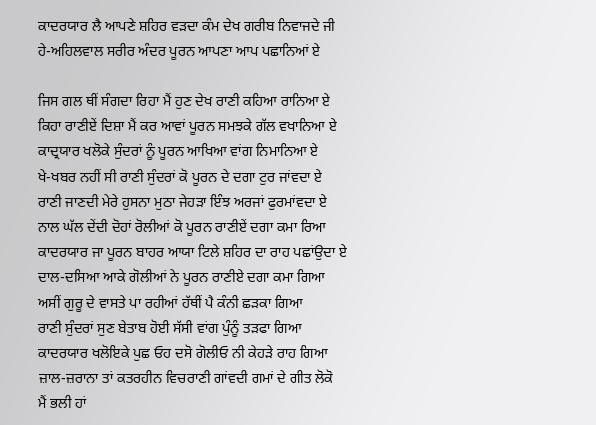ਕਾਦਰਯਾਰ ਲੈ ਆਪਣੇ ਸ਼ਹਿਰ ਵੜਦਾ ਕੰਮ ਦੇਖ ਗਰੀਬ ਨਿਵਾਜਦੇ ਜੀ
ਹੇ-ਅਹਿਲਵਾਲ ਸਰੀਰ ਅੰਦਰ ਪੂਰਨ ਆਪਣਾ ਆਪ ਪਛਾਨਿਆਂ ਏ

ਜਿਸ ਗਲ ਥੀਂ ਸੰਗਦਾ ਰਿਹਾ ਮੈਂ ਹੁਣ ਦੇਖ ਰਾਣੀ ਕਹਿਆ ਰਾਨਿਆ ਏ
ਕਿਹਾ ਰਾਣੀਏਂ ਦਿਸ਼ਾ ਮੈਂ ਕਰ ਆਵਾਂ ਪੂਰਨ ਸਮਝਕੇ ਗੱਲ ਵਖਾਨਿਆ ਏ
ਕਾਦ੍ਰਯਾਰ ਖਲੋਕੇ ਸੁੰਦਰਾਂ ਨੂੰ ਪੂਰਨ ਆਖਿਆ ਵਾਂਗ ਨਿਮਾਨਿਆ ਏ
ਖੇ-ਖਬਰ ਨਹੀਂ ਸੀ ਰਾਣੀ ਸੁੰਦਰਾਂ ਕੋ ਪੂਰਨ ਦੇ ਦਗਾ ਟੁਰ ਜਾਂਵਦਾ ਏ
ਰਾਣੀ ਜਾਣਦੀ ਮੇਰੇ ਹੁਸਨਾ ਮੁਠਾ ਜੇਹੜਾ ਇੰਝ ਅਰਜਾਂ ਫੁਰਮਾਂਵਦਾ ਏ
ਨਾਲ ਘੱਲ ਦੇਂਦੀ ਦੋਹਾਂ ਰੋਲੀਆਂ ਕੋ ਪੂਰਨ ਰਾਣੀਏਂ ਦਗਾ ਕਮਾ ਰਿਆ
ਕਾਦਰਯਾਰ ਜਾ ਪੂਰਨ ਬਾਹਰ ਆਯਾ ਟਿਲੇ ਸ਼ਹਿਰ ਦਾ ਰਾਹ ਪਛਾਂਉਦਾ ਏ
ਦਾਲ-ਦਸਿਆ ਆਕੇ ਗੋਲੀਆਂ ਨੇ ਪੂਰਨ ਰਾਣੀਏ ਦਗਾ ਕਮਾ ਗਿਆ
ਅਸੀਂ ਗੁਰੂ ਦੇ ਵਾਸਤੇ ਪਾ ਰਹੀਆਂ ਹੱਥੀਂ ਪੈ ਕੰਨੀ ਛੜਕਾ ਗਿਆ
ਰਾਣੀ ਸੁੰਦਰਾਂ ਸੁਣ ਬੇਤਾਬ ਹੋਈ ਸੱਸੀ ਵਾਂਗ ਪੁੰਨੂੰ ਤੜਫਾ ਗਿਆ
ਕਾਦਰਯਾਰ ਖਲੋਇਕੇ ਪੁਛ ਓਹ ਦਸੋ ਗੋਲੀਓ ਨੀ ਕੇਹੜੇ ਰਾਹ ਗਿਆ
ਜ਼ਾਲ-ਜ਼ਰਾਨਾ ਤਾਂ ਕਤਰਹੀਨ ਵਿਚਰਾਣੀ ਗਾਂਵਦੀ ਗਮਾਂ ਦੇ ਗੀਤ ਲੋਕੋ
ਮੈਂ ਭਲੀ ਹਾਂ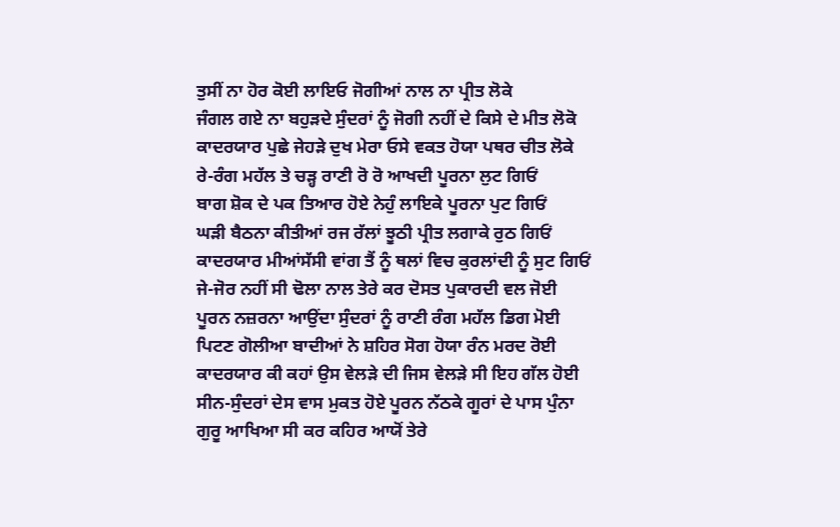ਤੁਸੀਂ ਨਾ ਹੋਰ ਕੋਈ ਲਾਇਓ ਜੋਗੀਆਂ ਨਾਲ ਨਾ ਪ੍ਰੀਤ ਲੋਕੇ
ਜੰਗਲ ਗਏ ਨਾ ਬਹੁੜਦੇ ਸੁੰਦਰਾਂ ਨੂੰ ਜੋਗੀ ਨਹੀਂ ਦੇ ਕਿਸੇ ਦੇ ਮੀਤ ਲੋਕੋ
ਕਾਦਰਯਾਰ ਪੁਛੇ ਜੇਹੜੇ ਦੁਖ ਮੇਰਾ ਓਸੇ ਵਕਤ ਹੋਯਾ ਪਥਰ ਚੀਤ ਲੋਕੇ
ਰੇ-ਰੰਗ ਮਹੱਲ ਤੇ ਚੜ੍ਹ ਰਾਣੀ ਰੋ ਰੋ ਆਖਦੀ ਪੂਰਨਾ ਲੁਟ ਗਿਓਂ
ਬਾਗ ਸ਼ੋਕ ਦੇ ਪਕ ਤਿਆਰ ਹੋਏ ਨੇਹੁੰ ਲਾਇਕੇ ਪੂਰਨਾ ਪੁਟ ਗਿਓਂ
ਘੜੀ ਬੈਠਨਾ ਕੀਤੀਆਂ ਰਜ ਰੱਲਾਂ ਝੂਠੀ ਪ੍ਰੀਤ ਲਗਾਕੇ ਰੁਠ ਗਿਓਂ
ਕਾਦਰਯਾਰ ਮੀਆਂਸੱਸੀ ਵਾਂਗ ਤੈਂ ਨੂੰ ਥਲਾਂ ਵਿਚ ਕੁਰਲਾਂਦੀ ਨੂੰ ਸੁਟ ਗਿਓਂ
ਜੇ-ਜੋਰ ਨਹੀਂ ਸੀ ਢੋਲਾ ਨਾਲ ਤੇਰੇ ਕਰ ਦੋਸਤ ਪੁਕਾਰਦੀ ਵਲ ਜੋਈ
ਪੂਰਨ ਨਜ਼ਰਨਾ ਆਉਂਦਾ ਸੁੰਦਰਾਂ ਨੂੰ ਰਾਣੀ ਰੰਗ ਮਹੱਲ ਡਿਗ ਮੋਈ
ਪਿਟਣ ਗੋਲੀਆ ਬਾਦੀਆਂ ਨੇ ਸ਼ਹਿਰ ਸੋਗ ਹੋਯਾ ਰੰਨ ਮਰਦ ਰੋਈ
ਕਾਦਰਯਾਰ ਕੀ ਕਹਾਂ ਉਸ ਵੇਲੜੇ ਦੀ ਜਿਸ ਵੇਲੜੇ ਸੀ ਇਹ ਗੱਲ ਹੋਈ
ਸੀਨ-ਸੁੰਦਰਾਂ ਦੇਸ ਵਾਸ ਮੁਕਤ ਹੋਏ ਪੂਰਨ ਨੱਠਕੇ ਗੂਰਾਂ ਦੇ ਪਾਸ ਪੁੰਨਾ
ਗੁਰੂ ਆਖਿਆ ਸੀ ਕਰ ਕਹਿਰ ਆਯੋਂ ਤੇਰੇ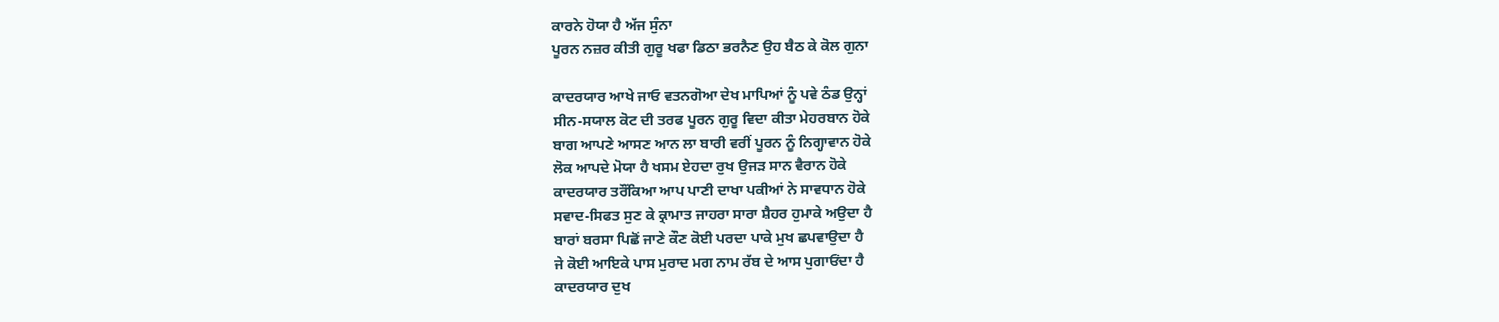ਕਾਰਨੇ ਹੋਯਾ ਹੈ ਅੱਜ ਸੁੰਨਾ
ਪੂਰਨ ਨਜ਼ਰ ਕੀਤੀ ਗੁਰੂ ਖਫਾ ਡਿਠਾ ਭਰਨੈਣ ਉਹ ਬੈਠ ਕੇ ਕੋਲ ਗੁਨਾ

ਕਾਦਰਯਾਰ ਆਖੇ ਜਾਓ ਵਤਨਗੋਆ ਦੇਖ ਮਾਪਿਆਂ ਨੂੰ ਪਵੇ ਠੰਡ ਉਨ੍ਹਾਂ
ਸੀਨ-ਸਯਾਲ ਕੋਟ ਦੀ ਤਰਫ ਪੂਰਨ ਗੁਰੂ ਵਿਦਾ ਕੀਤਾ ਮੇਹਰਬਾਨ ਹੋਕੇ
ਬਾਗ ਆਪਣੇ ਆਸਣ ਆਨ ਲਾ ਬਾਰੀ ਵਰੀਂ ਪੂਰਨ ਨੂੰ ਨਿਗ੍ਹਾਵਾਨ ਹੋਕੇ
ਲੋਕ ਆਪਦੇ ਮੋਯਾ ਹੈ ਖਸਮ ਏਹਦਾ ਰੁਖ ਉਜੜ ਸਾਨ ਵੈਰਾਨ ਹੋਕੇ
ਕਾਦਰਯਾਰ ਤਰੌਂਕਿਆ ਆਪ ਪਾਣੀ ਦਾਖਾ ਪਕੀਆਂ ਨੇ ਸਾਵਧਾਨ ਹੋਕੇ
ਸਵਾਦ-ਸਿਫਤ ਸੁਣ ਕੇ ਕ੍ਰਾਮਾਤ ਜਾਹਰਾ ਸਾਰਾ ਸ਼ੈਹਰ ਹੁਮਾਕੇ ਅਉਦਾ ਹੈ
ਬਾਰਾਂ ਬਰਸਾ ਪਿਛੋਂ ਜਾਣੇ ਕੌਣ ਕੋਈ ਪਰਦਾ ਪਾਕੇ ਮੁਖ ਛਪਵਾਉਦਾ ਹੈ
ਜੇ ਕੋਈ ਆਇਕੇ ਪਾਸ ਮੁਰਾਦ ਮਗ ਨਾਮ ਰੱਬ ਦੇ ਆਸ ਪੁਗਾਓਂਦਾ ਹੈ
ਕਾਦਰਯਾਰ ਦੁਖ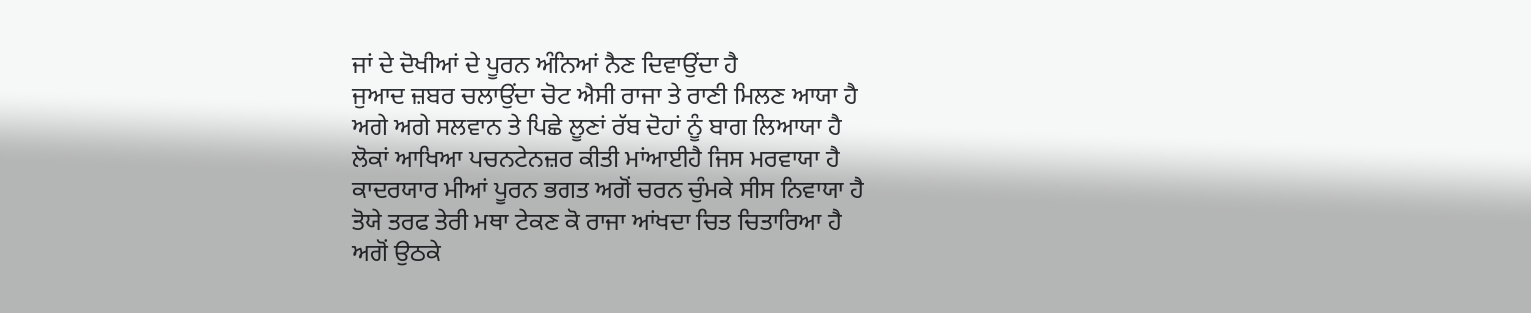ਜਾਂ ਦੇ ਦੋਖੀਆਂ ਦੇ ਪੂਰਨ ਅੰਨਿਆਂ ਨੈਣ ਦਿਵਾਉਂਦਾ ਹੈ
ਜੁਆਦ ਜ਼ਬਰ ਚਲਾਉਂਦਾ ਚੋਟ ਐਸੀ ਰਾਜਾ ਤੇ ਰਾਣੀ ਮਿਲਣ ਆਯਾ ਹੈ
ਅਗੇ ਅਗੇ ਸਲਵਾਨ ਤੇ ਪਿਛੇ ਲੂਣਾਂ ਰੱਬ ਦੋਹਾਂ ਨੂੰ ਬਾਗ ਲਿਆਯਾ ਹੈ
ਲੋਕਾਂ ਆਖਿਆ ਪਚਨਟੇਨਜ਼ਰ ਕੀਤੀ ਮਾਂਆਈਹੈ ਜਿਸ ਮਰਵਾਯਾ ਹੈ
ਕਾਦਰਯਾਰ ਮੀਆਂ ਪੂਰਨ ਭਗਤ ਅਗੋਂ ਚਰਨ ਚੁੰਮਕੇ ਸੀਸ ਨਿਵਾਯਾ ਹੈ
ਤੋਯੇ ਤਰਫ ਤੇਰੀ ਮਥਾ ਟੇਕਣ ਕੋ ਰਾਜਾ ਆਂਖਦਾ ਚਿਤ ਚਿਤਾਰਿਆ ਹੈ
ਅਗੋਂ ਉਠਕੇ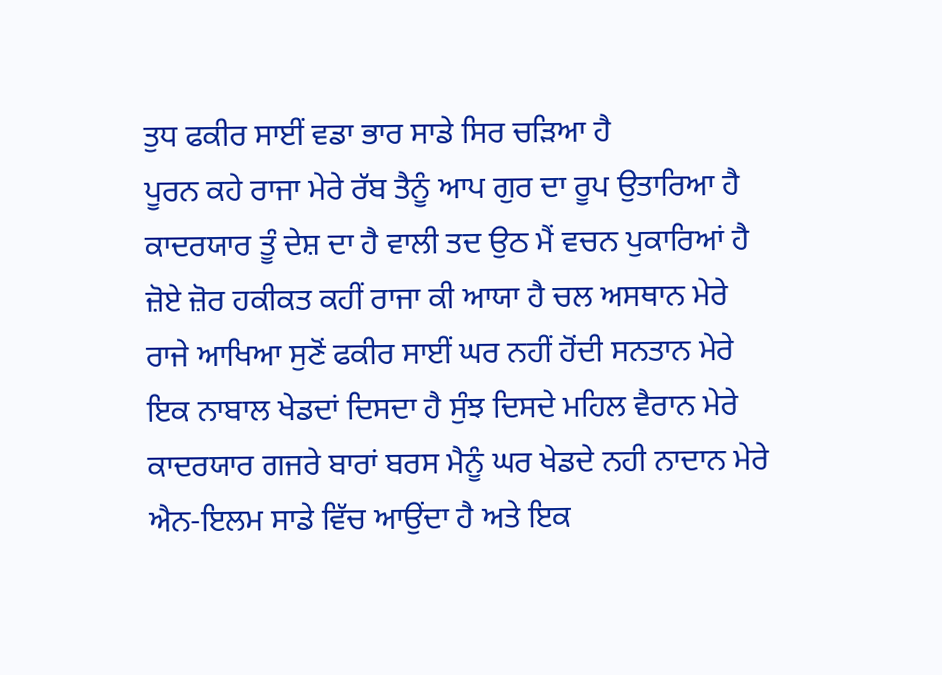ਤੁਧ ਫਕੀਰ ਸਾਈਂ ਵਡਾ ਭਾਰ ਸਾਡੇ ਸਿਰ ਚੜਿਆ ਹੈ
ਪੂਰਨ ਕਹੇ ਰਾਜਾ ਮੇਰੇ ਰੱਬ ਤੈਨੂੰ ਆਪ ਗੁਰ ਦਾ ਰੂਪ ਉਤਾਰਿਆ ਹੈ
ਕਾਦਰਯਾਰ ਤੂੰ ਦੇਸ਼ ਦਾ ਹੈ ਵਾਲੀ ਤਦ ਉਠ ਮੈਂ ਵਚਨ ਪੁਕਾਰਿਆਂ ਹੈ
ਜ਼ੋਏ ਜ਼ੋਰ ਹਕੀਕਤ ਕਹੀਂ ਰਾਜਾ ਕੀ ਆਯਾ ਹੈ ਚਲ ਅਸਥਾਨ ਮੇਰੇ
ਰਾਜੇ ਆਖਿਆ ਸੁਣੋਂ ਫਕੀਰ ਸਾਈਂ ਘਰ ਨਹੀਂ ਹੋਂਦੀ ਸਨਤਾਨ ਮੇਰੇ
ਇਕ ਨਾਬਾਲ ਖੇਡਦਾਂ ਦਿਸਦਾ ਹੈ ਸੁੰਝ ਦਿਸਦੇ ਮਹਿਲ ਵੈਰਾਨ ਮੇਰੇ
ਕਾਦਰਯਾਰ ਗਜਰੇ ਬਾਰਾਂ ਬਰਸ ਮੈਨੂੰ ਘਰ ਖੇਡਦੇ ਨਹੀ ਨਾਦਾਨ ਮੇਰੇ
ਐਨ-ਇਲਮ ਸਾਡੇ ਵਿੱਚ ਆਉਂਦਾ ਹੈ ਅਤੇ ਇਕ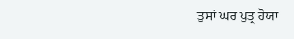ਤੁਸਾਂ ਘਰ ਪੁਤ੍ਰ ਹੋਯਾ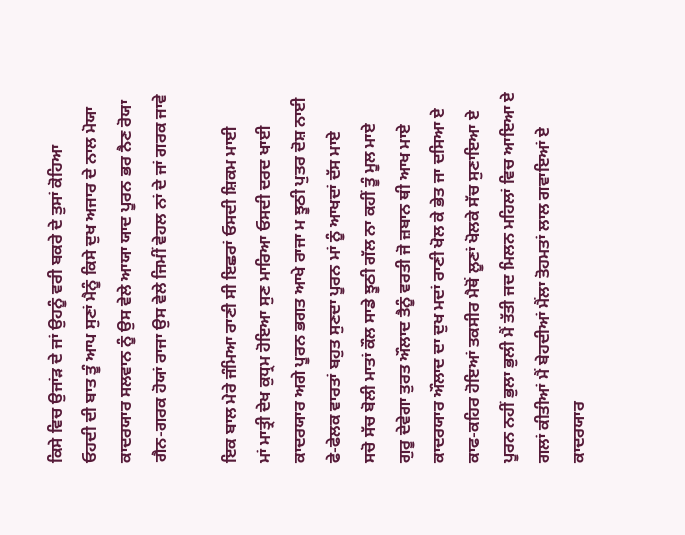ਕਿਸੇ ਵਿਚ ਉਜਾਂੜ ਦੇ ਜਾਂ ਉਹਨੂੰ ਵਰੀ ਬਕਰੇ ਦੇ ਤੁਸਾਂ ਕੋਹਿਆ
ਓਹਦੀ ਦੀ ਬਾਤ ਤੂੰ ਆਪ ਸੁਣਾਂ ਮੈਨੂੰ ਕਿਸੇ ਦੁਖ ਅਜਾਰ ਦੇ ਨਾਲ ਮੋਯਾ
ਕਾਦਰਯਾਰ ਸਲਵਾਨ ਨੂੰ ਉਸ ਵੇਲੇ ਆਯਾ ਯਾਦ ਪੂਰਨ ਭਰ ਨੈਣ ਰੋਯਾ
ਗੈਨ-ਗਰਕ ਹੋਯਾਂ ਰਾਜਾ ਉਸ ਵੇਲੇ ਜਿਮੀਂ ਵੇਹਲ ਨਾਂ ਦੇ ਜਾਂ ਗਰਕ ਜਾਵੇ

ਇਕ ਬਾਲ ਮੇਰੇ ਜੰਮਿਆ ਰਾਣੀ ਸੀ ਇਛਰਾਂ ਓਸਦੀ ਸ਼ਿਕਮ ਮਾਈ
ਮਾਂ ਮਾਤ੍ਰੀ ਦੇਖ ਕੁਧ੍ਰਮ ਹੋਇਆ ਸੁਣ ਮਾਰਿਆ ਓਸਦੀ ਦਰਦ ਖਾਈ
ਕਾਦਰਯਾਰ ਅਗੇ ਪੂਰਨ ਭਗਤ ਆਖੇ ਰਾਜਾ ਮ ਝੂਠੀ ਪੁਤਰ ਦੋਸ਼ ਨਾਈ
ਫੇ-ਫੇਲਕ ਵਾਰਤਾਂ ਬਹੁਤ ਸੁਣਦਾ ਪੂਰਨ ਮਾਂ ਨੂੰ ਆਖਦਾਂ ਦੱਸ ਮਾਏ
ਸਚੋ ਸੱਚ ਬੋਲੀ ਮਾਤਾਂ ਕੌਲ ਸਾਡੇ ਝੂਠੀ ਗੱਲ ਨਾ ਕਹੀਂ ਤੂੰ ਮੂਲ ਮਾਏ
ਗੁਰੂ ਦੇਵੇਗਾ ਤੁਰਤ ਔਲਾਦ ਤੈਨੂੰ ਵਰਤੀ ਜੋ ਜ਼ਬਾਨ ਥੀ ਆਖ ਮਾਏ
ਕਾਦਰਯਾਰ ਔਲਾਦ ਦਾ ਦੁਖ ਮਦਾਂ ਰਾਣੀ ਖੋਲ ਕੇ ਭੇਤ ਜਾ ਦਸਿਆ ਏ
ਕਾਫ-ਕਹਿਰ ਹੋਇਆਂ ਤਕਸੀਰ ਮੈਥੋਂ ਲੂਣਾਂ ਖੋਲਕੇ ਸੱਚ ਸੁਣਾਇਆ ਏ
ਪੂਰਨ ਨਹੀਂ ਭੁਲਾ ਭੁਲੀ ਮੈਂ ਤੱਤੀ ਜਦ ਮਿਲਨ ਮਹਿਲਾਂ ਵਿਚ ਆਇਆ ਏ
ਗਲਾਂ ਕੀਤੀਆਂ ਮੈਂ ਬੇਹਦੀਆਂ ਮੈਂਲਾ ਤੋਹਮਤਾਂ ਲਾਲ ਗਵਾਇਆਂ ਏ
ਕਾਦਰਯਾਰ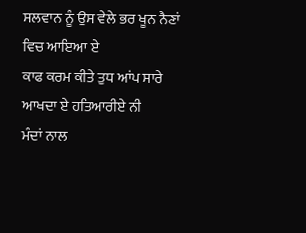ਸਲਵਾਨ ਨੂੰ ਉਸ ਵੇਲੇ ਭਰ ਖੂਨ ਨੈਣਾਂ ਵਿਚ ਆਇਆ ਏ
ਕਾਫ ਕਰਮ ਕੀਤੇ ਤੁਧ ਆਂਪ ਸਾਰੇ ਆਖਦਾ ਏ ਹਤਿਆਰੀਏ ਨੀ
ਮੰਦਾਂ ਨਾਲ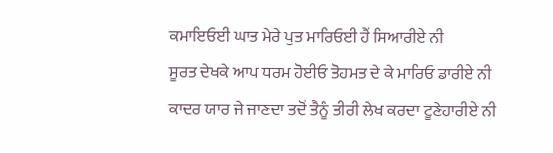ਕਮਾਇਓਈ ਘਾਤ ਮੇਰੇ ਪੁਤ ਮਾਰਿਓਈ ਹੈਂ ਸਿਆਰੀਏ ਨੀ
ਸੂਰਤ ਦੇਖਕੇ ਆਪ ਧਰਮ ਹੋਈਓ ਤੋਹਮਤ ਦੇ ਕੇ ਮਾਰਿਓ ਡਾਰੀਏ ਨੀ
ਕਾਦਰ ਯਾਰ ਜੇ ਜਾਣਦਾ ਤਦੋਂ ਤੈਨੂੰ ਤੀਰੀ ਲੇਖ ਕਰਦਾ ਟੂਣੇਹਾਰੀਏ ਨੀ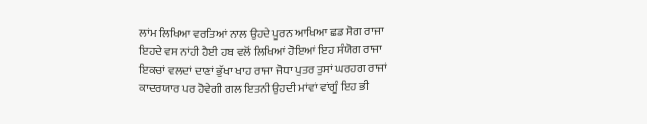ਲਾਂਮ ਲਿਖਿਆ ਵਰਤਿਆਂ ਨਾਲ ਉਹਦੇ ਪੂਰਨ ਆਖਿਆ ਛਡ ਸੋਗ ਰਾਜਾ
ਇਹਦੇ ਵਸ ਨਾਂਹੀ ਹੈਈ ਹਬ ਵਲੋਂ ਲਿਖਿਆਂ ਹੋਇਆਂ ਇਹ ਸੰਯੋਗ ਰਾਜਾ
ਇਕਚਾਂ ਵਲਦਾਂ ਦਾਣਾਂ ਭੁੱਖਾ ਖਾਹ ਰਾਜਾ ਜੋਧਾ ਪੁਤਰ ਤੁਸਾਂ ਘਰਹਗ ਰਾਜਾਂ
ਕਾਦਰਯਾਰ ਪਰ ਹੋਵੇਗੀ ਗਲ ਇਤਨੀ ਉਹਦੀ ਮਾਂਵਾਂ ਵਾਂਗੂੰ ਇਹ ਭੀ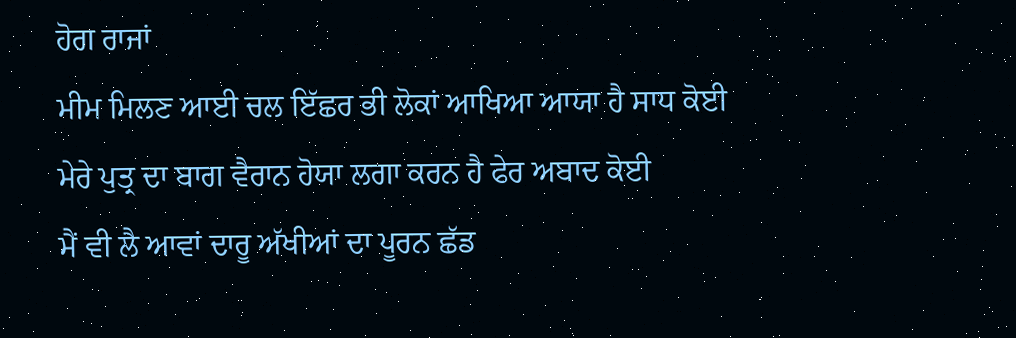ਹੋਗ ਰਾਜਾਂ
ਮੀਮ ਮਿਲਣ ਆਈ ਚਲ ਇੱਛਰ ਭੀ ਲੋਕਾਂ ਆਖਿਆ ਆਯਾ ਹੈ ਸਾਧ ਕੋਈ
ਮੇਰੇ ਪੁਤ੍ਰ ਦਾ ਬਾਗ ਵੈਰਾਨ ਹੋਯਾ ਲਗਾ ਕਰਨ ਹੈ ਫੇਰ ਅਬਾਦ ਕੋਈ
ਮੈਂ ਵੀ ਲੈ ਆਵਾਂ ਦਾਰੂ ਅੱਖੀਆਂ ਦਾ ਪੂਰਨ ਛੱਡ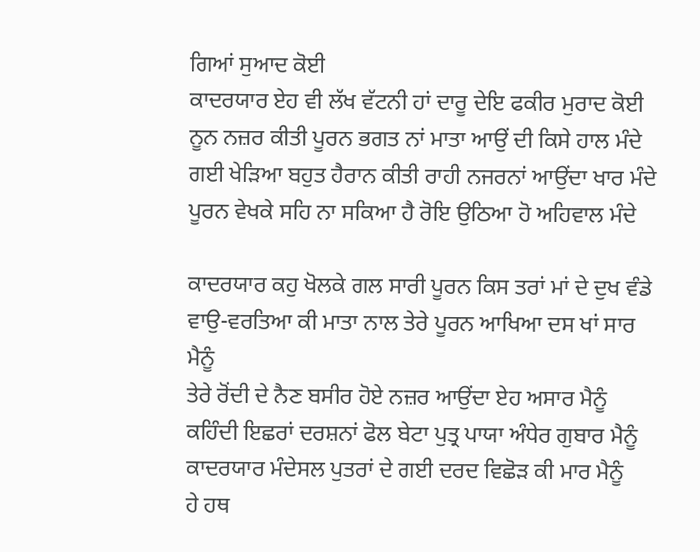ਗਿਆਂ ਸੁਆਦ ਕੋਈ
ਕਾਦਰਯਾਰ ਏਹ ਵੀ ਲੱਖ ਵੱਟਨੀ ਹਾਂ ਦਾਰੂ ਦੇਇ ਫਕੀਰ ਮੁਰਾਦ ਕੋਈ
ਨੂਨ ਨਜ਼ਰ ਕੀਤੀ ਪੂਰਨ ਭਗਤ ਨਾਂ ਮਾਤਾ ਆਉਂ ਦੀ ਕਿਸੇ ਹਾਲ ਮੰਦੇ
ਗਈ ਖੇੜਿਆ ਬਹੁਤ ਹੈਰਾਨ ਕੀਤੀ ਰਾਹੀ ਨਜਰਨਾਂ ਆਉਂਦਾ ਖਾਰ ਮੰਦੇ
ਪੂਰਨ ਵੇਖਕੇ ਸਹਿ ਨਾ ਸਕਿਆ ਹੈ ਰੋਇ ਉਠਿਆ ਹੋ ਅਹਿਵਾਲ ਮੰਦੇ

ਕਾਦਰਯਾਰ ਕਹੁ ਖੋਲਕੇ ਗਲ ਸਾਰੀ ਪੂਰਨ ਕਿਸ ਤਰਾਂ ਮਾਂ ਦੇ ਦੁਖ ਵੰਡੇ
ਵਾਉ-ਵਰਤਿਆ ਕੀ ਮਾਤਾ ਨਾਲ ਤੇਰੇ ਪੂਰਨ ਆਖਿਆ ਦਸ ਖਾਂ ਸਾਰ ਮੈਨੂੰ
ਤੇਰੇ ਰੋਂਦੀ ਦੇ ਨੈਣ ਬਸੀਰ ਹੋਏ ਨਜ਼ਰ ਆਉਂਦਾ ਏਹ ਅਸਾਰ ਮੈਨੂੰ
ਕਹਿੰਦੀ ਇਛਰਾਂ ਦਰਸ਼ਨਾਂ ਫੋਲ ਬੇਟਾ ਪੁਤ੍ਰ ਪਾਯਾ ਅੰਧੇਰ ਗੁਬਾਰ ਮੈਨੂੰ
ਕਾਦਰਯਾਰ ਮੰਦੇਸਲ ਪੁਤਰਾਂ ਦੇ ਗਈ ਦਰਦ ਵਿਛੋੜ ਕੀ ਮਾਰ ਮੈਨੂੰ
ਹੇ ਹਥ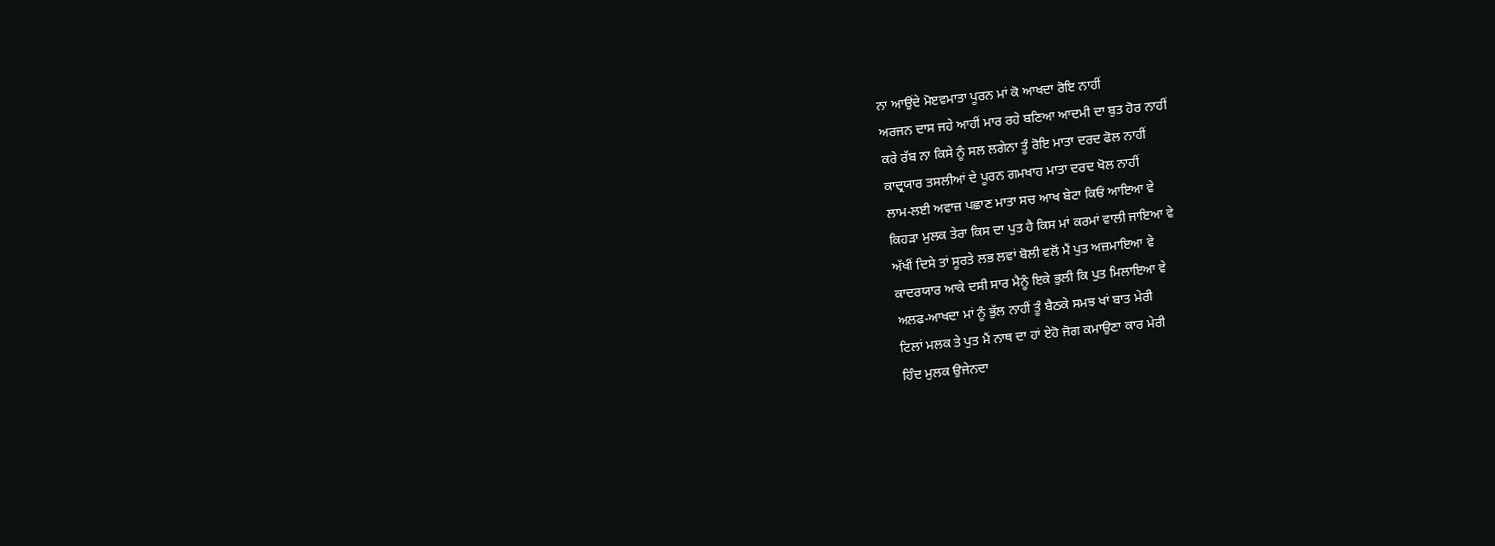ਨਾ ਆਉਂਦੇ ਮੋੲਵਮਾਤਾ ਪੂਰਨ ਮਾਂ ਕੋ ਆਖਦਾ ਰੋਇ ਨਾਹੀਂ
ਅਰਜਨ ਦਾਸ ਜਹੇ ਆਹੀਂ ਮਾਰ ਰਹੇ ਬਣਿਆ ਆਦਮੀ ਦਾ ਬੁਤ ਹੋਰ ਨਾਹੀਂ
ਕਰੇ ਰੱਬ ਨਾ ਕਿਸੇ ਨੂੰ ਸਲ ਲਗੇਨਾ ਤੂੰ ਰੋਇ ਮਾਤਾ ਦਰਦ ਫੋਲ ਨਾਹੀਂ
ਕਾਦ੍ਰਯਾਰ ਤਸਲੀਆਂ ਦੇ ਪੂਰਨ ਗਮਖਾਹ ਮਾਤਾ ਦਰਦ ਖੋਲ ਨਾਹੀਂ
ਲਾਮ-ਲਈ ਅਵਾਜ਼ ਪਛਾਣ ਮਾਤਾ ਸਚ ਆਖ ਬੇਟਾ ਕਿਓਂ ਆਇਆ ਵੇ
ਕਿਹੜਾ ਮੁਲਕ ਤੇਰਾ ਕਿਸ ਦਾ ਪੁਤ ਹੈ ਕਿਸ ਮਾਂ ਕਰਮਾਂ ਵਾਲੀ ਜਾਇਆ ਵੇ
ਅੱਖੀਂ ਦਿਸੇ ਤਾਂ ਸੂਰਤੇ ਲਭ ਲਵਾਂ ਬੋਲੀ ਵਲੋਂ ਮੈਂ ਪੁਤ ਅਜ਼ਮਾਇਆ ਵੇ
ਕਾਦਰਯਾਰ ਆਕੇ ਦਸੀ ਸਾਰ ਮੈਨੂੰ ਇਕੇ ਭੁਲੀ ਕਿ ਪੁਤ ਮਿਲਾਇਆ ਵੇ
ਅਲਫ-ਆਖਦਾ ਮਾਂ ਨੂੰ ਭੁੱਲ ਨਾਹੀਂ ਤੂੰ ਬੈਠਕੇ ਸਮਝ ਖਾਂ ਬਾਤ ਮੇਰੀ
ਟਿਲਾਂ ਮਲਕ ਤੇ ਪੁਤ ਮੈਂ ਨਾਥ ਦਾ ਹਾਂ ਏਹੋ ਜੋਗ ਕਮਾਉਣਾ ਕਾਰ ਮੇਰੀ
ਹਿੰਦ ਮੁਲਕ ਉਜੇਨਦਾ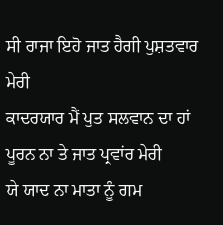ਸੀ ਰਾਜਾ ਇਹੋ ਜਾਤ ਹੈਗੀ ਪੁਸ਼ਤਵਾਰ ਮੇਰੀ
ਕਾਦਰਯਾਰ ਮੈਂ ਪੁਤ ਸਲਵਾਨ ਦਾ ਹਾਂ ਪੂਰਨ ਨਾ ਤੇ ਜਾਤ ਪ੍ਰਵਾਂਰ ਮੇਰੀ
ਯੇ ਯਾਦ ਨਾ ਮਾਤਾ ਨੂੰ ਗਮ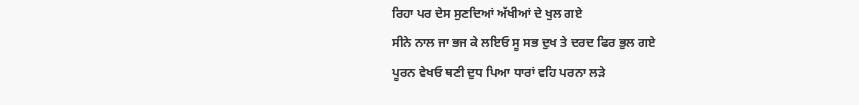ਰਿਹਾ ਪਰ ਦੇਸ ਸੁਣਦਿਆਂ ਅੱਖੀਆਂ ਦੇ ਖੁਲ ਗਏ
ਸੀਨੇ ਨਾਲ ਜਾ ਭਜ ਕੇ ਲਇਓ ਸੂ ਸਭ ਦੁਖ ਤੇ ਦਰਦ ਫਿਰ ਭੁਲ ਗਏ
ਪੂਰਨ ਵੇਖਓ ਥਣੀ ਦੁਧ ਪਿਆ ਧਾਰਾਂ ਵਹਿ ਪਰਨਾ ਲੜੇ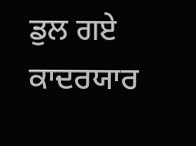ਡੁਲ ਗਏ
ਕਾਦਰਯਾਰ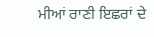ਮੀਆਂ ਰਾਣੀ ਇਛਰਾਂ ਦੇ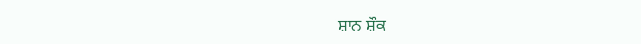ਸ਼ਾਨ ਸ਼ੌਕ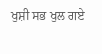ਖੁਸ਼ੀ ਸਭ ਖੁਲ ਗਏ